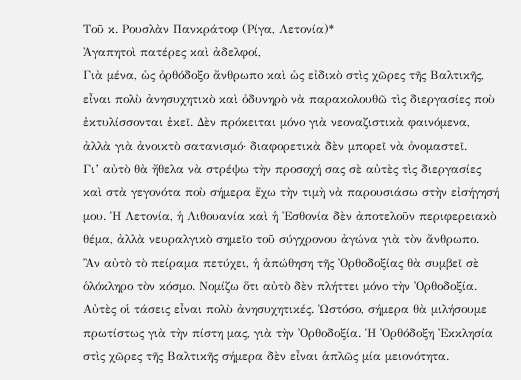Τοῦ κ. Ρουσλὰν Πανκράτοφ (Ρίγα, Λετονία)*
Ἀγαπητοὶ πατέρες καὶ ἀδελφοί,
Γιὰ μένα, ὡς ὀρθόδοξο ἄνθρωπο καὶ ὡς εἰδικὸ στὶς χῶρες τῆς Βαλτικῆς, εἶναι πολὺ ἀνησυχητικὸ καὶ ὀδυνηρὸ νὰ παρακολουθῶ τὶς διεργασίες ποὺ ἐκτυλίσσονται ἐκεῖ. Δὲν πρόκειται μόνο γιὰ νεοναζιστικὰ φαινόμενα, ἀλλὰ γιὰ ἀνοικτὸ σατανισμό· διαφορετικὰ δὲν μπορεῖ νὰ ὀνομαστεῖ.
Γι’ αὐτὸ θὰ ἤθελα νὰ στρέψω τὴν προσοχή σας σὲ αὐτὲς τὶς διεργασίες καὶ στὰ γεγονότα ποὺ σήμερα ἔχω τὴν τιμὴ νὰ παρουσιάσω στὴν εἰσήγησή μου. Ἡ Λετονία, ἡ Λιθουανία καὶ ἡ Ἐσθονία δὲν ἀποτελοῦν περιφερειακὸ θέμα, ἀλλὰ νευραλγικὸ σημεῖο τοῦ σύγχρονου ἀγώνα γιὰ τὸν ἄνθρωπο.
Ἂν αὐτὸ τὸ πείραμα πετύχει, ἡ ἀπώθηση τῆς Ὀρθοδοξίας θὰ συμβεῖ σὲ ὁλόκληρο τὸν κόσμο. Νομίζω ὅτι αὐτὸ δὲν πλήττει μόνο τὴν Ὀρθοδοξία.
Αὐτὲς οἱ τάσεις εἶναι πολὺ ἀνησυχητικές. Ὡστόσο, σήμερα θὰ μιλήσουμε πρωτίστως γιὰ τὴν πίστη μας, γιὰ τὴν Ὀρθοδοξία. Ἡ Ὀρθόδοξη Ἐκκλησία στὶς χῶρες τῆς Βαλτικῆς σήμερα δὲν εἶναι ἁπλῶς μία μειονότητα.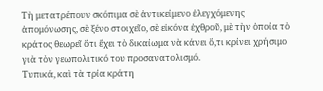Τὴ μετατρέπουν σκόπιμα σὲ ἀντικείμενο ἐλεγχόμενης ἀπομόνωσης, σὲ ξένο στοιχεῖο, σὲ εἰκόνα ἐχθροῦ, μὲ τὴν ὁποία τὸ κράτος θεωρεῖ ὅτι ἔχει τὸ δικαίωμα νὰ κάνει ὅ,τι κρίνει χρήσιμο γιὰ τὸν γεωπολιτικό του προσανατολισμό.
Τυπικά, καὶ τὰ τρία κράτη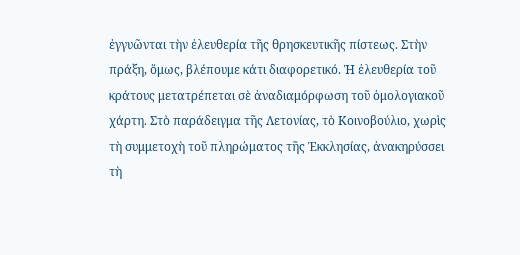ἐγγυῶνται τὴν ἐλευθερία τῆς θρησκευτικῆς πίστεως. Στὴν πράξη, ὅμως, βλέπουμε κάτι διαφορετικό. Ἡ ἐλευθερία τοῦ κράτους μετατρέπεται σὲ ἀναδιαμόρφωση τοῦ ὁμολογιακοῦ χάρτη. Στὸ παράδειγμα τῆς Λετονίας, τὸ Κοινοβούλιο, χωρὶς τὴ συμμετοχὴ τοῦ πληρώματος τῆς Ἐκκλησίας, ἀνακηρύσσει τὴ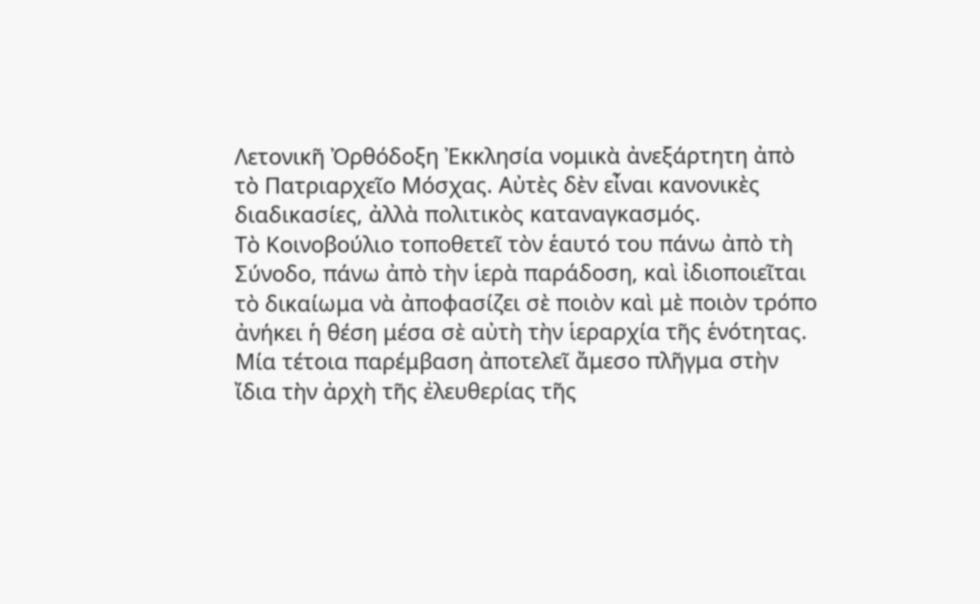Λετονικῆ Ὀρθόδοξη Ἐκκλησία νομικὰ ἀνεξάρτητη ἀπὸ τὸ Πατριαρχεῖο Μόσχας. Αὐτὲς δὲν εἶναι κανονικὲς διαδικασίες, ἀλλὰ πολιτικὸς καταναγκασμός.
Τὸ Κοινοβούλιο τοποθετεῖ τὸν ἑαυτό του πάνω ἀπὸ τὴ Σύνοδο, πάνω ἀπὸ τὴν ἱερὰ παράδοση, καὶ ἰδιοποιεῖται τὸ δικαίωμα νὰ ἀποφασίζει σὲ ποιὸν καὶ μὲ ποιὸν τρόπο ἀνήκει ἡ θέση μέσα σὲ αὐτὴ τὴν ἱεραρχία τῆς ἑνότητας. Μία τέτοια παρέμβαση ἀποτελεῖ ἄμεσο πλῆγμα στὴν ἴδια τὴν ἀρχὴ τῆς ἐλευθερίας τῆς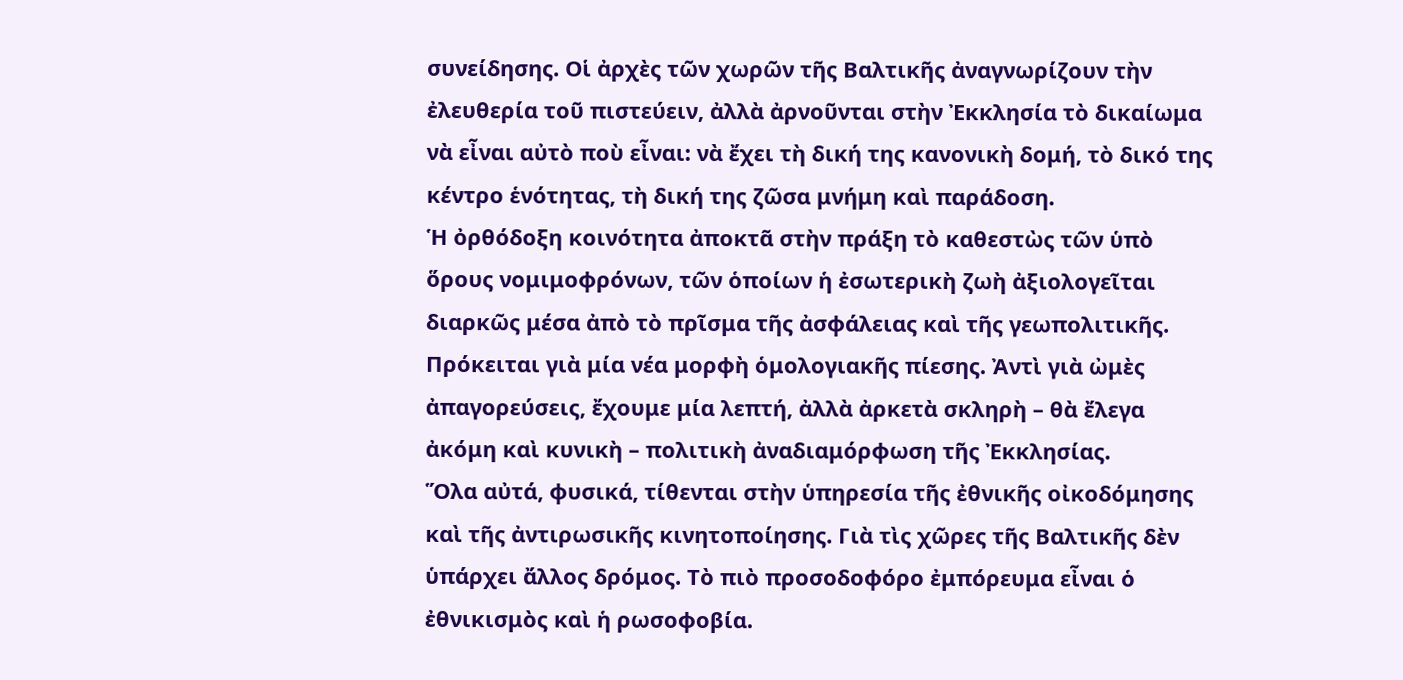συνείδησης. Οἱ ἀρχὲς τῶν χωρῶν τῆς Βαλτικῆς ἀναγνωρίζουν τὴν ἐλευθερία τοῦ πιστεύειν, ἀλλὰ ἀρνοῦνται στὴν Ἐκκλησία τὸ δικαίωμα νὰ εἶναι αὐτὸ ποὺ εἶναι: νὰ ἔχει τὴ δική της κανονικὴ δομή, τὸ δικό της κέντρο ἑνότητας, τὴ δική της ζῶσα μνήμη καὶ παράδοση.
Ἡ ὀρθόδοξη κοινότητα ἀποκτᾶ στὴν πράξη τὸ καθεστὼς τῶν ὑπὸ ὅρους νομιμοφρόνων, τῶν ὁποίων ἡ ἐσωτερικὴ ζωὴ ἀξιολογεῖται διαρκῶς μέσα ἀπὸ τὸ πρῖσμα τῆς ἀσφάλειας καὶ τῆς γεωπολιτικῆς. Πρόκειται γιὰ μία νέα μορφὴ ὁμολογιακῆς πίεσης. Ἀντὶ γιὰ ὠμὲς ἀπαγορεύσεις, ἔχουμε μία λεπτή, ἀλλὰ ἀρκετὰ σκληρὴ – θὰ ἔλεγα ἀκόμη καὶ κυνικὴ – πολιτικὴ ἀναδιαμόρφωση τῆς Ἐκκλησίας.
Ὅλα αὐτά, φυσικά, τίθενται στὴν ὑπηρεσία τῆς ἐθνικῆς οἰκοδόμησης καὶ τῆς ἀντιρωσικῆς κινητοποίησης. Γιὰ τὶς χῶρες τῆς Βαλτικῆς δὲν ὑπάρχει ἄλλος δρόμος. Τὸ πιὸ προσοδοφόρο ἐμπόρευμα εἶναι ὁ ἐθνικισμὸς καὶ ἡ ρωσοφοβία.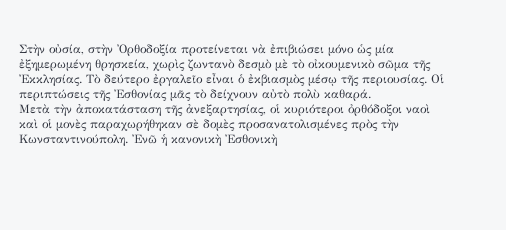Στὴν οὐσία, στὴν Ὀρθοδοξία προτείνεται νὰ ἐπιβιώσει μόνο ὡς μία ἐξημερωμένη θρησκεία, χωρὶς ζωντανὸ δεσμὸ μὲ τὸ οἰκουμενικὸ σῶμα τῆς Ἐκκλησίας. Τὸ δεύτερο ἐργαλεῖο εἶναι ὁ ἐκβιασμὸς μέσῳ τῆς περιουσίας. Οἱ περιπτώσεις τῆς Ἐσθονίας μᾶς τὸ δείχνουν αὐτὸ πολὺ καθαρά.
Μετὰ τὴν ἀποκατάσταση τῆς ἀνεξαρτησίας, οἱ κυριότεροι ὀρθόδοξοι ναοὶ καὶ οἱ μονὲς παραχωρήθηκαν σὲ δομὲς προσανατολισμένες πρὸς τὴν Κωνσταντινούπολη. Ἐνῶ ἡ κανονικὴ Ἐσθονικὴ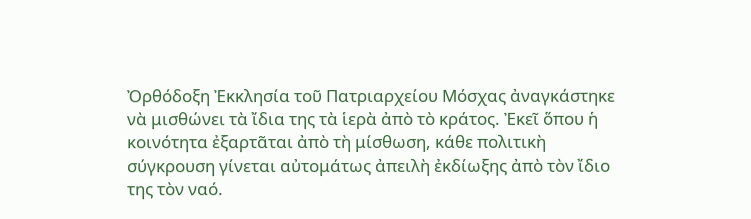Ὀρθόδοξη Ἐκκλησία τοῦ Πατριαρχείου Μόσχας ἀναγκάστηκε νὰ μισθώνει τὰ ἴδια της τὰ ἱερὰ ἀπὸ τὸ κράτος. Ἐκεῖ ὅπου ἡ κοινότητα ἐξαρτᾶται ἀπὸ τὴ μίσθωση, κάθε πολιτικὴ σύγκρουση γίνεται αὐτομάτως ἀπειλὴ ἐκδίωξης ἀπὸ τὸν ἴδιο της τὸν ναό.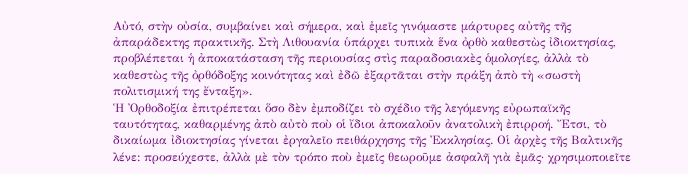Αὐτό, στὴν οὐσία, συμβαίνει καὶ σήμερα, καὶ ἐμεῖς γινόμαστε μάρτυρες αὐτῆς τῆς ἀπαράδεκτης πρακτικῆς. Στὴ Λιθουανία ὑπάρχει τυπικὰ ἕνα ὀρθὸ καθεστὼς ἰδιοκτησίας, προβλέπεται ἡ ἀποκατάσταση τῆς περιουσίας στὶς παραδοσιακὲς ὁμολογίες, ἀλλὰ τὸ καθεστὼς τῆς ὀρθόδοξης κοινότητας καὶ ἐδῶ ἐξαρτᾶται στὴν πράξη ἀπὸ τὴ «σωστὴ πολιτισμική της ἔνταξη».
Ἡ Ὀρθοδοξία ἐπιτρέπεται ὅσο δὲν ἐμποδίζει τὸ σχέδιο τῆς λεγόμενης εὐρωπαϊκῆς ταυτότητας, καθαρμένης ἀπὸ αὐτὸ ποὺ οἱ ἴδιοι ἀποκαλοῦν ἀνατολικὴ ἐπιρροή. Ἔτσι, τὸ δικαίωμα ἰδιοκτησίας γίνεται ἐργαλεῖο πειθάρχησης τῆς Ἐκκλησίας. Οἱ ἀρχὲς τῆς Βαλτικῆς λένε: προσεύχεστε, ἀλλὰ μὲ τὸν τρόπο ποὺ ἐμεῖς θεωροῦμε ἀσφαλῆ γιὰ ἐμᾶς· χρησιμοποιεῖτε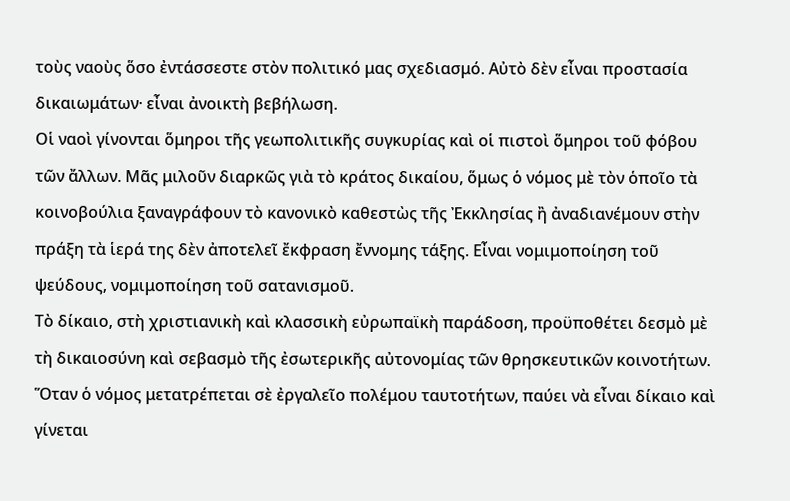τοὺς ναοὺς ὅσο ἐντάσσεστε στὸν πολιτικό μας σχεδιασμό. Αὐτὸ δὲν εἶναι προστασία δικαιωμάτων· εἶναι ἀνοικτὴ βεβήλωση.
Οἱ ναοὶ γίνονται ὅμηροι τῆς γεωπολιτικῆς συγκυρίας καὶ οἱ πιστοὶ ὅμηροι τοῦ φόβου τῶν ἄλλων. Μᾶς μιλοῦν διαρκῶς γιὰ τὸ κράτος δικαίου, ὅμως ὁ νόμος μὲ τὸν ὁποῖο τὰ κοινοβούλια ξαναγράφουν τὸ κανονικὸ καθεστὼς τῆς Ἐκκλησίας ἢ ἀναδιανέμουν στὴν πράξη τὰ ἱερά της δὲν ἀποτελεῖ ἔκφραση ἔννομης τάξης. Εἶναι νομιμοποίηση τοῦ ψεύδους, νομιμοποίηση τοῦ σατανισμοῦ.
Τὸ δίκαιο, στὴ χριστιανικὴ καὶ κλασσικὴ εὐρωπαϊκὴ παράδοση, προϋποθέτει δεσμὸ μὲ τὴ δικαιοσύνη καὶ σεβασμὸ τῆς ἐσωτερικῆς αὐτονομίας τῶν θρησκευτικῶν κοινοτήτων. Ὅταν ὁ νόμος μετατρέπεται σὲ ἐργαλεῖο πολέμου ταυτοτήτων, παύει νὰ εἶναι δίκαιο καὶ γίνεται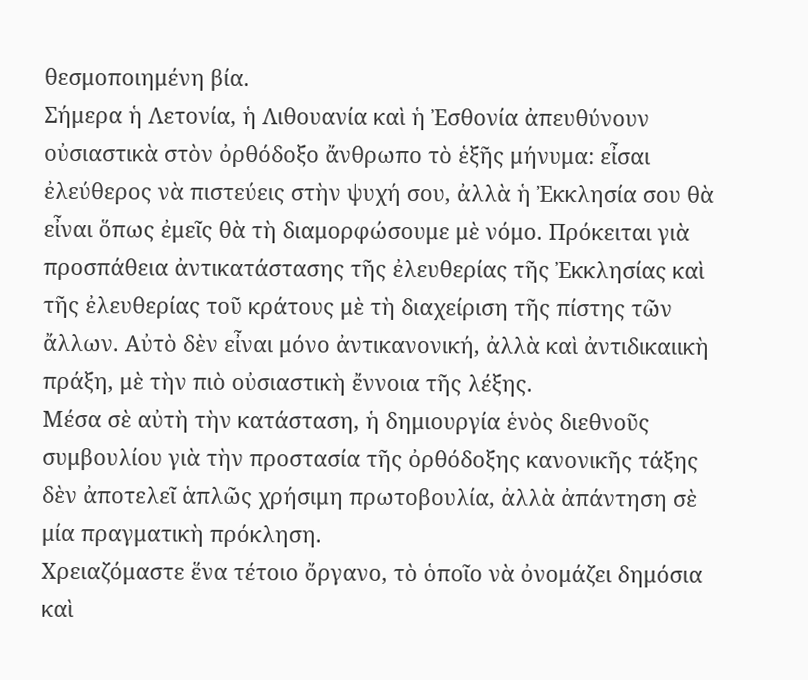θεσμοποιημένη βία.
Σήμερα ἡ Λετονία, ἡ Λιθουανία καὶ ἡ Ἐσθονία ἀπευθύνουν οὐσιαστικὰ στὸν ὀρθόδοξο ἄνθρωπο τὸ ἑξῆς μήνυμα: εἶσαι ἐλεύθερος νὰ πιστεύεις στὴν ψυχή σου, ἀλλὰ ἡ Ἐκκλησία σου θὰ εἶναι ὅπως ἐμεῖς θὰ τὴ διαμορφώσουμε μὲ νόμο. Πρόκειται γιὰ προσπάθεια ἀντικατάστασης τῆς ἐλευθερίας τῆς Ἐκκλησίας καὶ τῆς ἐλευθερίας τοῦ κράτους μὲ τὴ διαχείριση τῆς πίστης τῶν ἄλλων. Αὐτὸ δὲν εἶναι μόνο ἀντικανονική, ἀλλὰ καὶ ἀντιδικαιικὴ πράξη, μὲ τὴν πιὸ οὐσιαστικὴ ἔννοια τῆς λέξης.
Μέσα σὲ αὐτὴ τὴν κατάσταση, ἡ δημιουργία ἑνὸς διεθνοῦς συμβουλίου γιὰ τὴν προστασία τῆς ὀρθόδοξης κανονικῆς τάξης δὲν ἀποτελεῖ ἁπλῶς χρήσιμη πρωτοβουλία, ἀλλὰ ἀπάντηση σὲ μία πραγματικὴ πρόκληση.
Χρειαζόμαστε ἕνα τέτοιο ὄργανο, τὸ ὁποῖο νὰ ὀνομάζει δημόσια καὶ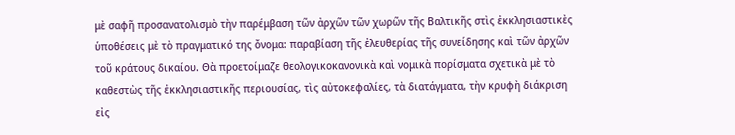μὲ σαφῆ προσανατολισμὸ τὴν παρέμβαση τῶν ἀρχῶν τῶν χωρῶν τῆς Βαλτικῆς στὶς ἐκκλησιαστικὲς ὑποθέσεις μὲ τὸ πραγματικό της ὄνομα: παραβίαση τῆς ἐλευθερίας τῆς συνείδησης καὶ τῶν ἀρχῶν τοῦ κράτους δικαίου. Θὰ προετοίμαζε θεολογικοκανονικὰ καὶ νομικὰ πορίσματα σχετικὰ μὲ τὸ καθεστὼς τῆς ἐκκλησιαστικῆς περιουσίας, τὶς αὐτοκεφαλίες, τὰ διατάγματα, τὴν κρυφὴ διάκριση εἰς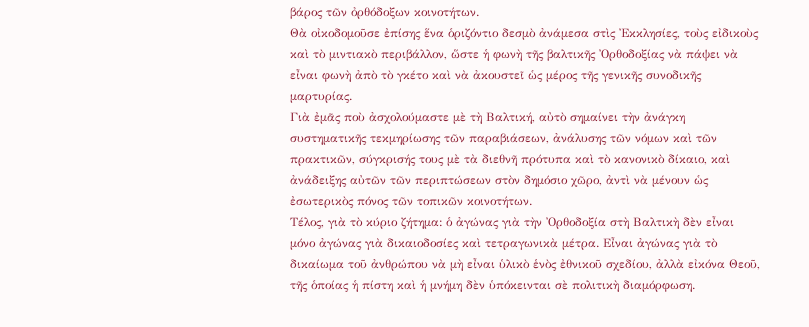βάρος τῶν ὀρθόδοξων κοινοτήτων.
Θὰ οἰκοδομοῦσε ἐπίσης ἕνα ὁριζόντιο δεσμὸ ἀνάμεσα στὶς Ἐκκλησίες, τοὺς εἰδικοὺς καὶ τὸ μιντιακὸ περιβάλλον, ὥστε ἡ φωνὴ τῆς βαλτικῆς Ὀρθοδοξίας νὰ πάψει νὰ εἶναι φωνὴ ἀπὸ τὸ γκέτο καὶ νὰ ἀκουστεῖ ὡς μέρος τῆς γενικῆς συνοδικῆς μαρτυρίας.
Γιὰ ἐμᾶς ποὺ ἀσχολούμαστε μὲ τὴ Βαλτική, αὐτὸ σημαίνει τὴν ἀνάγκη συστηματικῆς τεκμηρίωσης τῶν παραβιάσεων, ἀνάλυσης τῶν νόμων καὶ τῶν πρακτικῶν, σύγκρισής τους μὲ τὰ διεθνῆ πρότυπα καὶ τὸ κανονικὸ δίκαιο, καὶ ἀνάδειξης αὐτῶν τῶν περιπτώσεων στὸν δημόσιο χῶρο, ἀντὶ νὰ μένουν ὡς ἐσωτερικὸς πόνος τῶν τοπικῶν κοινοτήτων.
Τέλος, γιὰ τὸ κύριο ζήτημα: ὁ ἀγώνας γιὰ τὴν Ὀρθοδοξία στὴ Βαλτικὴ δὲν εἶναι μόνο ἀγώνας γιὰ δικαιοδοσίες καὶ τετραγωνικὰ μέτρα. Εἶναι ἀγώνας γιὰ τὸ δικαίωμα τοῦ ἀνθρώπου νὰ μὴ εἶναι ὑλικὸ ἑνὸς ἐθνικοῦ σχεδίου, ἀλλὰ εἰκόνα Θεοῦ, τῆς ὁποίας ἡ πίστη καὶ ἡ μνήμη δὲν ὑπόκεινται σὲ πολιτικὴ διαμόρφωση.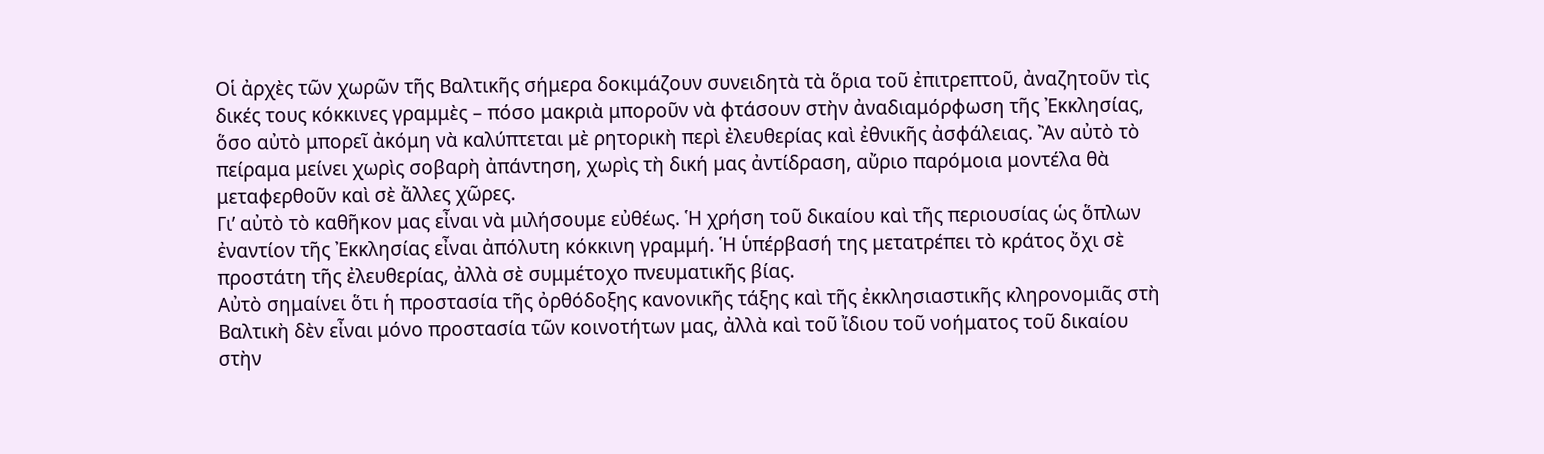Οἱ ἀρχὲς τῶν χωρῶν τῆς Βαλτικῆς σήμερα δοκιμάζουν συνειδητὰ τὰ ὅρια τοῦ ἐπιτρεπτοῦ, ἀναζητοῦν τὶς δικές τους κόκκινες γραμμὲς – πόσο μακριὰ μποροῦν νὰ φτάσουν στὴν ἀναδιαμόρφωση τῆς Ἐκκλησίας, ὅσο αὐτὸ μπορεῖ ἀκόμη νὰ καλύπτεται μὲ ρητορικὴ περὶ ἐλευθερίας καὶ ἐθνικῆς ἀσφάλειας. Ἂν αὐτὸ τὸ πείραμα μείνει χωρὶς σοβαρὴ ἀπάντηση, χωρὶς τὴ δική μας ἀντίδραση, αὔριο παρόμοια μοντέλα θὰ μεταφερθοῦν καὶ σὲ ἄλλες χῶρες.
Γι’ αὐτὸ τὸ καθῆκον μας εἶναι νὰ μιλήσουμε εὐθέως. Ἡ χρήση τοῦ δικαίου καὶ τῆς περιουσίας ὡς ὅπλων ἐναντίον τῆς Ἐκκλησίας εἶναι ἀπόλυτη κόκκινη γραμμή. Ἡ ὑπέρβασή της μετατρέπει τὸ κράτος ὄχι σὲ προστάτη τῆς ἐλευθερίας, ἀλλὰ σὲ συμμέτοχο πνευματικῆς βίας.
Αὐτὸ σημαίνει ὅτι ἡ προστασία τῆς ὀρθόδοξης κανονικῆς τάξης καὶ τῆς ἐκκλησιαστικῆς κληρονομιᾶς στὴ Βαλτικὴ δὲν εἶναι μόνο προστασία τῶν κοινοτήτων μας, ἀλλὰ καὶ τοῦ ἴδιου τοῦ νοήματος τοῦ δικαίου στὴν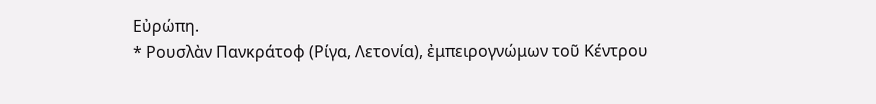Εὐρώπη.
* Ρουσλὰν Πανκράτοφ (Ρίγα, Λετονία), ἐμπειρογνώμων τοῦ Κέντρου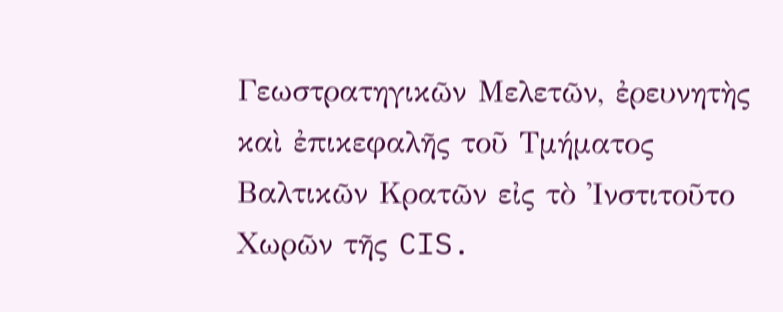Γεωστρατηγικῶν Μελετῶν, ἐρευνητὴς καὶ ἐπικεφαλῆς τοῦ Τμήματος Βαλτικῶν Κρατῶν εἰς τὸ Ἰνστιτοῦτο Χωρῶν τῆς CIS.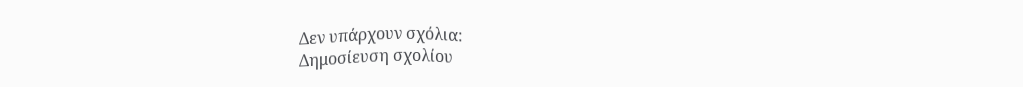Δεν υπάρχουν σχόλια:
Δημοσίευση σχολίου